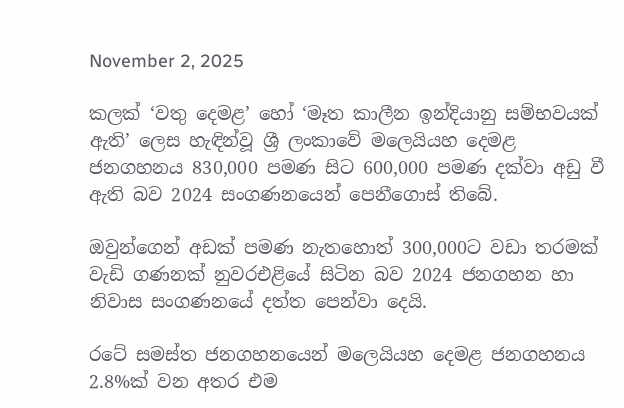November 2, 2025

කලක් ‘වතු දෙමළ’ හෝ ‘මෑත කාලීන ඉන්දියානු සම්භවයක් ඇති’ ලෙස හැඳින්වූ ශ්‍රී ලංකාවේ මලෙයියහ දෙමළ ජනගහනය 830,000 පමණ සිට 600,000 පමණ දක්වා අඩු වී ඇති බව 2024 සංගණනයෙන් පෙනීගොස් තිබේ.

ඔවුන්ගෙන් අඩක් පමණ නැතහොත් 300,000ට වඩා තරමක් වැඩි ගණනක් නුවරඑළියේ සිටින බව 2024 ජනගහන හා නිවාස සංගණනයේ දත්ත පෙන්වා දෙයි.

රටේ සමස්ත ජනගහනයෙන් මලෙයියහ දෙමළ ජනගහනය 2.8%ක් වන අතර එම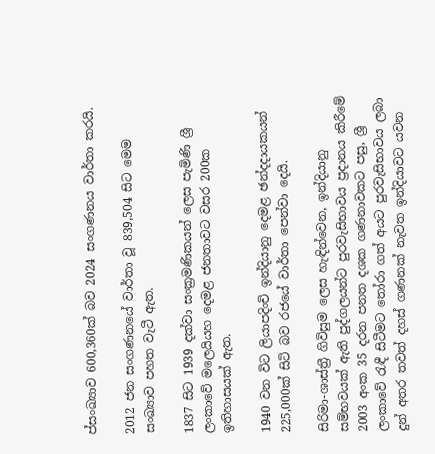ප්‍සංඛ්‍යාව 600,360ක් බව 2024 සංගණනය වාර්තා කරයි.

2012 ජන සංගණනයේ වාර්තා වූ 839,504 සිට මෙම සංඛ්‍යාව පහත වැටී ඇත.

1837 සිට 1939 දක්වා සංක්‍රමණිකයන් ලෙස පැමිණි ශ්‍රී ලංකාවේ මලෙයියහ දෙමළ ජනතාවට වසර 200ක ඉතිහාසයක් ඇත.

1940 වන විට ලියාපදිංචි ඉන්දියානු දෙමළ ඡන්දදායකයන් 225,000ක් සිටි බව රජයේ වාර්තා පෙන්වා දෙයි.

සිරිමා-ශාස්ත්‍රී ගිවිසුම ලෙස හැඳින්වෙන, ඉන්දියානු සම්භවයක් ඇති පුද්ගලයන්ට පුරවැසිභාවය ප්‍රදානය කිරීමේ 2003 අංක 35 දරන පනත දශක ගණනාවකට පසු, ශ්‍රී ලංකාවේ රැඳී සිටීමට තෝරා ගත් අයට පුරවැසිභාවය ලබා දුන් අතර තවත් දහස් ගණනක් නැවත ඉන්දියාවට යවන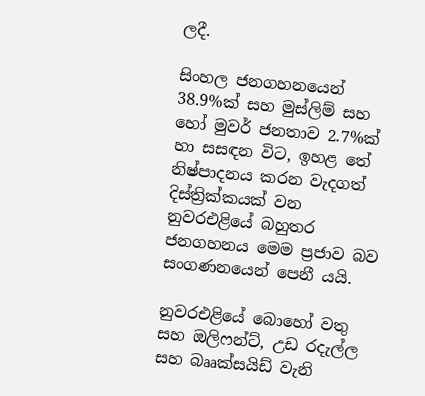ලදී.

සිංහල ජනගහනයෙන් 38.9%ක් සහ මුස්ලිම් සහ හෝ මුවර් ජනතාව 2.7%ක් හා සසඳන විට, ඉහළ තේ නිෂ්පාදනය කරන වැදගත් දිස්ත්‍රික්කයක් වන නුවරඑළියේ බහුතර ජනගහනය මෙම ප්‍රජාව බව සංගණනයෙන් පෙනී යයි.

නුවරඑළියේ බොහෝ වතු සහ ඔලිෆන්ට්, උඩ රදැල්ල සහ බෲක්සයිඩ් වැනි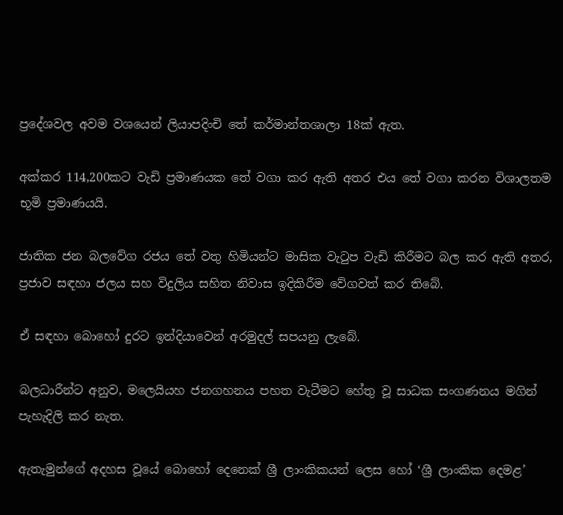ප්‍රදේශවල අවම වශයෙන් ලියාපදිංචි තේ කර්මාන්තශාලා 18ක් ඇත.

අක්කර 114,200කට වැඩි ප්‍රමාණයක තේ වගා කර ඇති අතර එය තේ වගා කරන විශාලතම භූමි ප්‍රමාණයයි.

ජාතික ජන බලවේග රජය තේ වතු හිමියන්ට මාසික වැටුප වැඩි කිරීමට බල කර ඇති අතර, ප්‍රජාව සඳහා ජලය සහ විදුලිය සහිත නිවාස ඉදිකිරීම වේගවත් කර තිබේ.

ඒ සඳහා බොහෝ දුරට ඉන්දියාවෙන් අරමුදල් සපයනු ලැබේ.

බලධාරීන්ට අනුව, මලෙයියහ ජනගහනය පහත වැටීමට හේතු වූ සාධක සංගණනය මගින් පැහැදිලි කර නැත.

ඇතැමුන්ගේ අදහස වූයේ බොහෝ දෙනෙක් ශ්‍රී ලාංකිකයන් ලෙස හෝ ‘ශ්‍රී ලාංකික දෙමළ’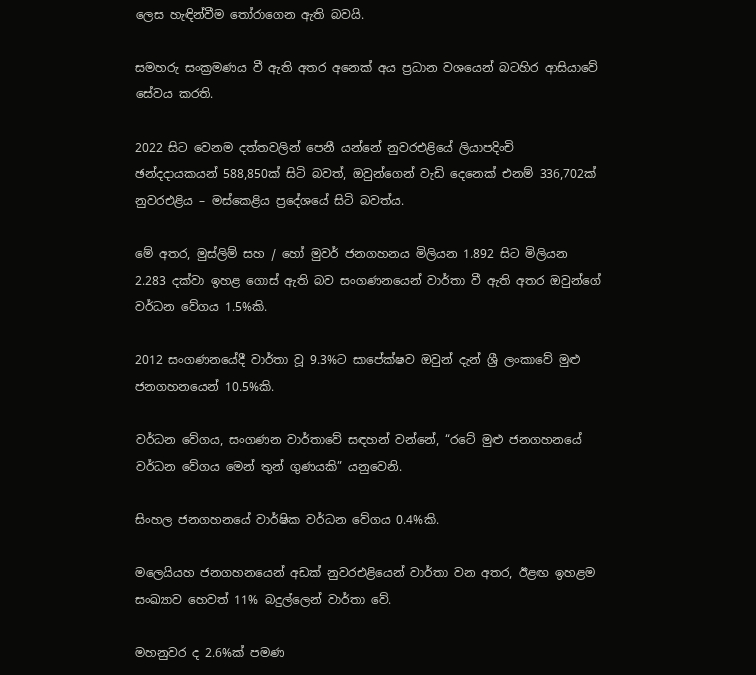ලෙස හැඳින්වීම තෝරාගෙන ඇති බවයි.

සමහරු සංක්‍රමණය වී ඇති අතර අනෙක් අය ප්‍රධාන වශයෙන් බටහිර ආසියාවේ සේවය කරති.

2022 සිට වෙනම දත්තවලින් පෙනී යන්නේ නුවරඑළියේ ලියාපදිංචි ඡන්දදායකයන් 588,850ක් සිටි බවත්, ඔවුන්ගෙන් වැඩි දෙනෙක් එනම් 336,702ක් නුවරඑළිය – මස්කෙළිය ප්‍රදේශයේ සිටි බවත්ය.

මේ අතර, මුස්ලිම් සහ / හෝ මුවර් ජනගහනය මිලියන 1.892 සිට මිලියන 2.283 දක්වා ඉහළ ගොස් ඇති බව සංගණනයෙන් වාර්තා වී ඇති අතර ඔවුන්ගේ වර්ධන වේගය 1.5%කි.

2012 සංගණනයේදී වාර්තා වූ 9.3%ට සාපේක්ෂව ඔවුන් දැන් ශ්‍රී ලංකාවේ මුළු ජනගහනයෙන් 10.5%කි.

වර්ධන වේගය, සංගණන වාර්තාවේ සඳහන් වන්නේ, “රටේ මුළු ජනගහනයේ වර්ධන වේගය මෙන් තුන් ගුණයකි” යනුවෙනි.

සිංහල ජනගහනයේ වාර්ෂික වර්ධන වේගය 0.4%කි.

මලෙයියහ ජනගහනයෙන් අඩක් නුවරඑළියෙන් වාර්තා වන අතර, ඊළඟ ඉහළම සංඛ්‍යාව හෙවත් 11% බදුල්ලෙන් වාර්තා වේ.

මහනුවර ද 2.6%ක් පමණ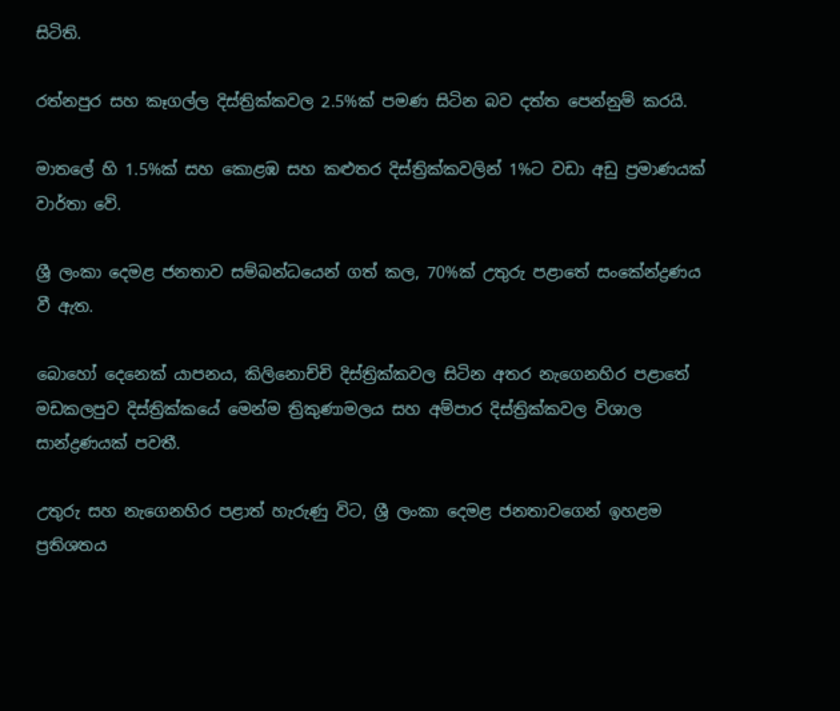සිටිති.

රත්නපුර සහ කෑගල්ල දිස්ත්‍රික්කවල 2.5%ක් පමණ සිටින බව දත්ත පෙන්නුම් කරයි.

මාතලේ හි 1.5%ක් සහ කොළඹ සහ කළුතර දිස්ත්‍රික්කවලින් 1%ට වඩා අඩු ප්‍රමාණයක් වාර්තා වේ.

ශ්‍රී ලංකා දෙමළ ජනතාව සම්බන්ධයෙන් ගත් කල, 70%ක් උතුරු පළාතේ සංකේන්ද්‍රණය වී ඇත.

බොහෝ දෙනෙක් යාපනය, කිලිනොච්චි දිස්ත්‍රික්කවල සිටින අතර නැගෙනහිර පළාතේ මඩකලපුව දිස්ත්‍රික්කයේ මෙන්ම ත්‍රිකුණාමලය සහ අම්පාර දිස්ත්‍රික්කවල විශාල සාන්ද්‍රණයක් පවතී.

උතුරු සහ නැගෙනහිර පළාත් හැරුණු විට, ශ්‍රී ලංකා දෙමළ ජනතාවගෙන් ඉහළම ප්‍රතිශතය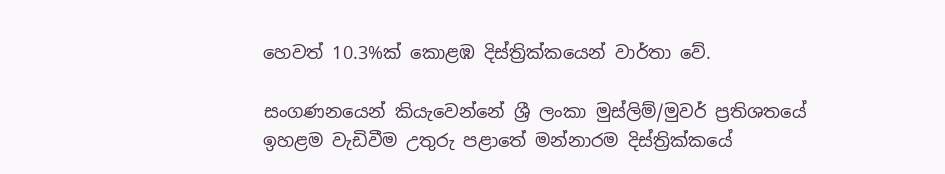හෙවත් 10.3%ක් කොළඹ දිස්ත්‍රික්කයෙන් වාර්තා වේ.

සංගණනයෙන් කියැවෙන්නේ ශ්‍රී ලංකා මුස්ලිම්/මුවර් ප්‍රතිශතයේ ඉහළම වැඩිවීම උතුරු පළාතේ මන්නාරම දිස්ත්‍රික්කයේ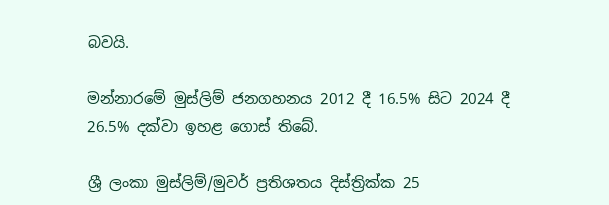බවයි.

මන්නාරමේ මුස්ලිම් ජනගහනය 2012 දී 16.5% සිට 2024 දී 26.5% දක්වා ඉහළ ගොස් තිබේ.

ශ්‍රී ලංකා මුස්ලිම්/මුවර් ප්‍රතිශතය දිස්ත්‍රික්ක 25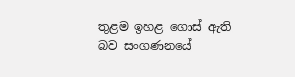තුළම ඉහළ ගොස් ඇති බව සංගණනයේ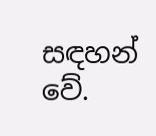සඳහන් වේ.